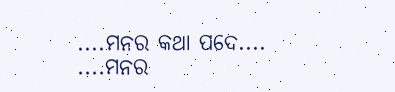....ମନର କଥା ପଦେ....
....ମନର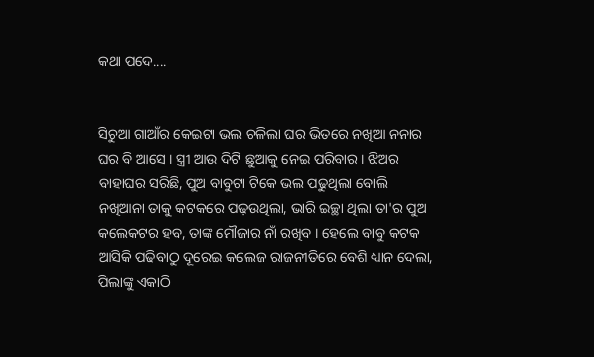କଥା ପଦେ....


ସିଚୁଆ ଗାଆଁର କେଇଟା ଭଲ ଚଳିଲା ଘର ଭିତରେ ନଖିଆ ନନାର ଘର ବି ଆସେ । ସ୍ତ୍ରୀ ଆଉ ଦିଟି ଛୁଆକୁ ନେଇ ପରିବାର । ଝିଅର ବାହାଘର ସରିଛି, ପୁଅ ବାବୁଟା ଟିକେ ଭଲ ପଢୁଥିଲା ବୋଲି ନଖିଆନା ତାକୁ କଟକରେ ପଢ଼ଉଥିଲା, ଭାରି ଇଚ୍ଛା ଥିଲା ତା'ର ପୁଅ କଲେକଟର ହବ, ତାଙ୍କ ମୌଜାର ନାଁ ରଖିବ । ହେଲେ ବାବୁ କଟକ ଆସିକି ପଢିବାଠୁ ଦୂରେଇ କଲେଜ ରାଜନୀତିରେ ବେଶି ଧ୍ୟାନ ଦେଲା, ପିଲାଙ୍କୁ ଏକାଠି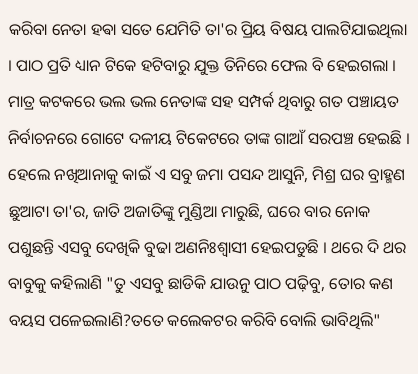କରିବା ନେତା ହଵା ସତେ ଯେମିତି ତା'ର ପ୍ରିୟ ବିଷୟ ପାଲଟିଯାଇଥିଲା । ପାଠ ପ୍ରତି ଧ୍ୟାନ ଟିକେ ହଟିବାରୁ ଯୁକ୍ତ ତିନିରେ ଫେଲ ବି ହେଇଗଲା । ମାତ୍ର କଟକରେ ଭଲ ଭଲ ନେତାଙ୍କ ସହ ସମ୍ପର୍କ ଥିବାରୁ ଗତ ପଞ୍ଚାୟତ ନିର୍ବାଚନରେ ଗୋଟେ ଦଳୀୟ ଟିକେଟରେ ତାଙ୍କ ଗାଆଁ ସରପଞ୍ଚ ହେଇଛି । ହେଲେ ନଖିଆନାକୁ କାଇଁ ଏ ସବୁ ଜମା ପସନ୍ଦ ଆସୁନି, ମିଶ୍ର ଘର ବ୍ରାହ୍ମଣ ଛୁଆଟା ତା'ର, ଜାତି ଅଜାତିଙ୍କୁ ମୁଣ୍ଡିଆ ମାରୁଛି, ଘରେ ବାର ନୋକ ପଶୁଛନ୍ତି ଏସବୁ ଦେଖିକି ବୁଢା ଅଣନିଃଶ୍ୱାସୀ ହେଇପଡୁଛି । ଥରେ ଦି ଥର ବାବୁକୁ କହିଲାଣି "ତୁ ଏସବୁ ଛାଡିକି ଯାଉନୁ ପାଠ ପଢ଼ିବୁ, ତୋର କଣ ବୟସ ପଳେଇଲାଣି?ତତେ କଲେକଟର କରିବି ବୋଲି ଭାବିଥିଲି"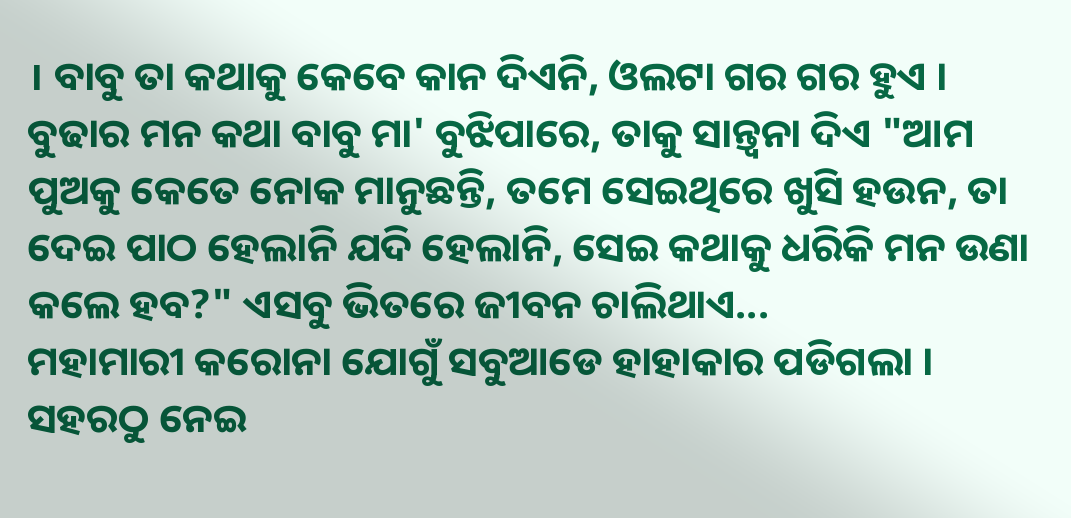। ବାବୁ ତା କଥାକୁ କେବେ କାନ ଦିଏନି, ଓଲଟା ଗର ଗର ହୁଏ । ବୁଢାର ମନ କଥା ବାବୁ ମା' ବୁଝିପାରେ, ତାକୁ ସାନ୍ତ୍ୱନା ଦିଏ "ଆମ ପୁଅକୁ କେତେ ନୋକ ମାନୁଛନ୍ତି, ତମେ ସେଇଥିରେ ଖୁସି ହଉନ, ତା ଦେଇ ପାଠ ହେଲାନି ଯଦି ହେଲାନି, ସେଇ କଥାକୁ ଧରିକି ମନ ଉଣା କଲେ ହବ?" ଏସବୁ ଭିତରେ ଜୀବନ ଚାଲିଥାଏ...
ମହାମାରୀ କରୋନା ଯୋଗୁଁ ସବୁଆଡେ ହାହାକାର ପଡିଗଲା । ସହରଠୁ ନେଇ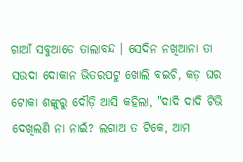ଗାଆଁ ସବୁଆଡେ ତାଲାବନ୍ଦ । ସେଦିନ ନଖିଆନା ତା ସଉଦା ଦୋକାନ ଭିତରପଟୁ ଖୋଲି ବଇଚି, କଡ଼ ଘର ଟୋକା ଶଙ୍କୁରୁ ଦୌଡ଼ି ଆସି କହିଲା, "ଦାଦି ଦାଦି ଟିଭି ଦେଖିଲଣି ନା ନାଇଁ? ଲଗାଅ ତ ଟିକେ, ଆମ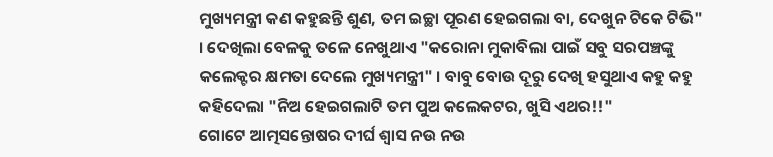ମୁଖ୍ୟମନ୍ତ୍ରୀ କଣ କହୁଛନ୍ତି ଶୁଣ, ତମ ଇଚ୍ଛା ପୂରଣ ହେଇଗଲା ବା, ଦେଖୁନ ଟିକେ ଟିଭି" । ଦେଖିଲା ବେଳକୁ ତଳେ ନେଖୁଥାଏ "କରୋନା ମୁକାବିଲା ପାଇଁ ସବୁ ସରପଞ୍ଚଙ୍କୁ କଲେକ୍ଟର କ୍ଷମତା ଦେଲେ ମୁଖ୍ୟମନ୍ତ୍ରୀ" । ବାବୁ ବୋଉ ଦୂରୁ ଦେଖି ହସୁଥାଏ କହୁ କହୁ କହିଦେଲା "ନିଅ ହେଇଗଲାଟି ତମ ପୁଅ କଲେକଟର, ଖୁସି ଏଥର!!"
ଗୋଟେ ଆତ୍ମସନ୍ତୋଷର ଦୀର୍ଘ ଶ୍ୱାସ ନଉ ନଉ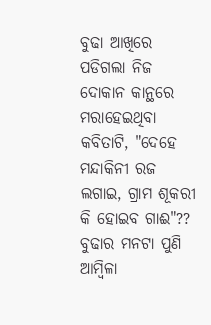ବୁଢା ଆଖିରେ ପଡିଗଲା ନିଜ ଦୋକାନ କାନ୍ଥରେ ମରାହେଇଥିବା କବିତାଟି, "ଦେହେ ମନ୍ଦାକିନୀ ରଜ ଲଗାଇ, ଗ୍ରାମ ଶୂକରୀ କି ହୋଇବ ଗାଈ"?? ବୁଢାର ମନଟା ପୁଣି ଆମ୍ବିଳା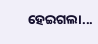ହେଇଗଲା...